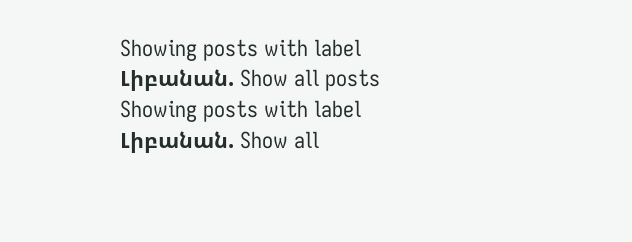Showing posts with label Լիբանան. Show all posts
Showing posts with label Լիբանան. Show all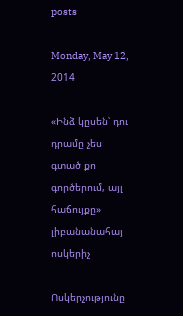posts

Monday, May 12, 2014

«Ինձ կըսեն՝ դու դրամը չես գտած քո գործերում, այլ հաճույքը» լիբանանահայ ոսկերիչ

Ոսկերչությունը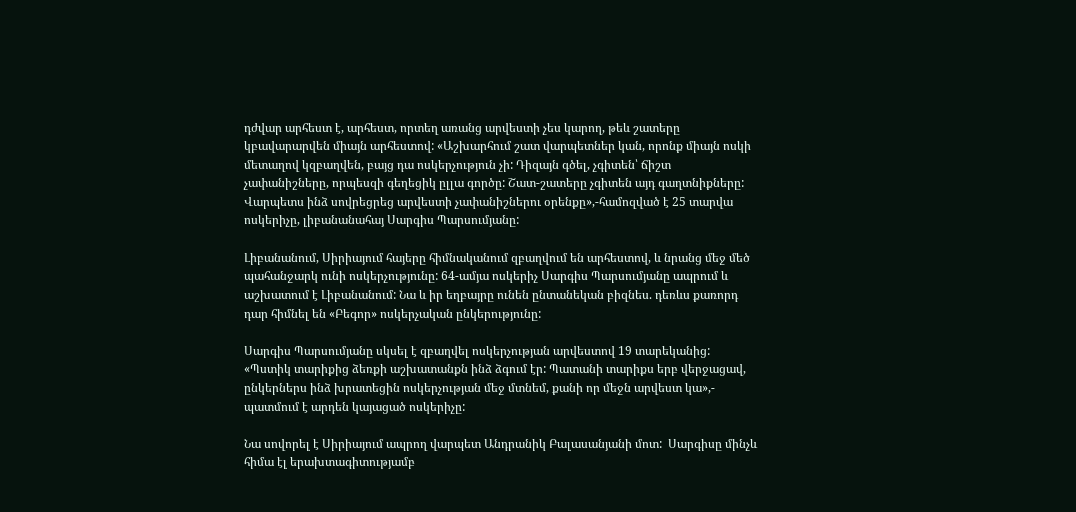դժվար արհեստ է, արհեստ, որտեղ առանց արվեստի չես կարող, թեև շատերը կբավարարվեն միայն արհեստով: «Աշխարհում շատ վարպետներ կան, որոնք միայն ոսկի մետաղով կզբաղվեն, բայց դա ոսկերչություն չի: Դիզայն գծել, չգիտեն՝ ճիշտ չափանիշները, որպեսզի գեղեցիկ ըլլա գործը: Շատ-շատերը չգիտեն այդ գաղտնիքները: Վարպետս ինձ սովրեցրեց արվեստի չափանիշներու օրենքը»,-համոզված է 25 տարվա ոսկերիչը, լիբանանահայ Սարգիս Պարսումյանը:

Լիբանանում, Սիրիայում հայերը հիմնականում զբաղվում են արհեստով, և նրանց մեջ մեծ պահանջարկ ունի ոսկերչությունը: 64-ամյա ոսկերիչ Սարգիս Պարսումյանը ապրում և աշխատում է Լիբանանում: Նա և իր եղբայրը ունեն ընտանեկան բիզնես. դեռևս քառորդ դար հիմնել են «Բեգոր» ոսկերչական ընկերությունը:

Սարգիս Պարսումյանը սկսել է զբաղվել ոսկերչության արվեստով 19 տարեկանից: «Պստիկ տարիքից ձեռքի աշխատանքն ինձ ձգում էր: Պատանի տարիքս երբ վերջացավ, ընկերներս ինձ խրատեցին ոսկերչության մեջ մտնեմ, քանի որ մեջն արվեստ կա»,- պատմում է արդեն կայացած ոսկերիչը:

Նա սովորել է Սիրիայում ապրող վարպետ Անդրանիկ Բալասանյանի մոտ:  Սարգիսը մինչև հիմա էլ երախտագիտությամբ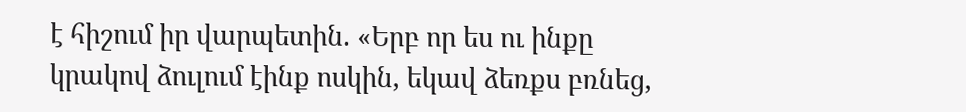է հիշում իր վարպետին. «Երբ որ ես ու ինքը կրակով ձուլում էինք ոսկին, եկավ ձեռքս բռնեց,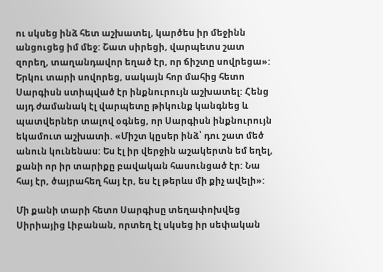ու սկսեց ինձ հետ աշխատել, կարծես իր մեջինն անցուցեց իմ մեջ: Շատ սիրեցի, վարպետս շատ զորեղ, տաղանդավոր եղած էր, որ ճիշտը սովրեցա»:
Երկու տարի սովորեց, սակայն հոր մահից հետո Սարգիսն ստիպված էր ինքնուրույն աշխատել: Հենց այդ ժամանակ էլ վարպետը թիկունք կանգնեց և պատվերներ տալով օգնեց, որ Սարգիսն ինքնուրույն եկամուտ աշխատի. «Միշտ կըսեր ինձ՝ դու շատ մեծ անուն կունենաս: Ես էլ իր վերջին աշակերտն եմ եղել, քանի որ իր տարիքը բավական հասունցած էր: Նա հայ էր, ծայրահեղ հայ էր, ես էլ թերևս մի քիչ ավելի»:

Մի քանի տարի հետո Սարգիսը տեղափոխվեց Սիրիայից Լիբանան, որտեղ էլ սկսեց իր սեփական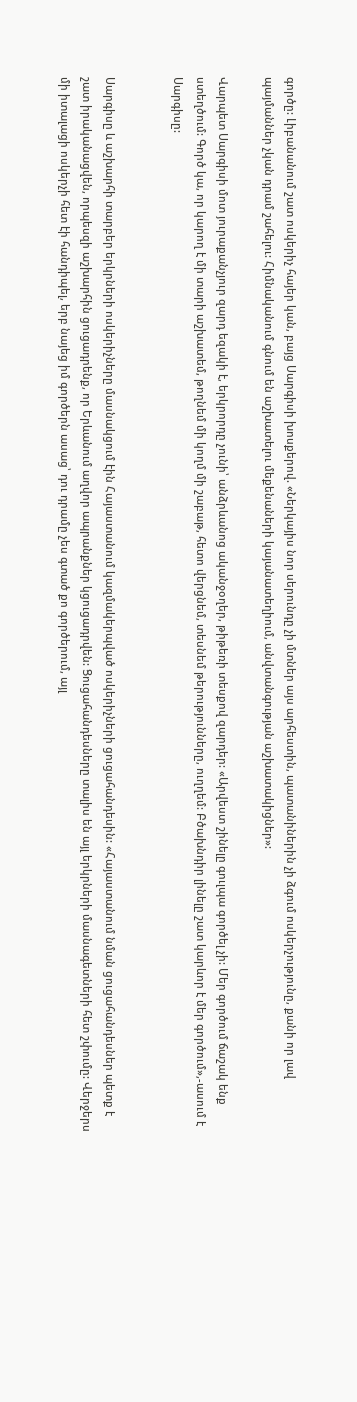գործը: Լիբանանում շատ ոսկերիչ հայեր կան, բայց Սարգիսի խոսքերով. «Ներկայիս նոր սերունդը չի մտներ այս արհեստին, պատանիներին չի ձգում ոսկերչությունը, քանի որ լավ պայմաններ չկան դրամ շահելու: Հիմնականում գնում են աշխատելու մեքենաների կայանատեղիում, անվտանգության աշխատակիցներ»:

Վարպետ Սարգիսի մոտ յուրաքանչյուր զարդ եզակի է, երկրորդը չունի՝ անձրևանոց ականջօղեր, թիթեռի տեսքով զարդեր: «Արվեստ շինելը գուլպա գործել չի: Մեր գործում ճաշակ ենք ստեղծում: Գործ կա, որ կարող է մի տարի աշխատեմ, թողնեմ մի կողմ մի շաբաթ, հետո վերցնեմ, տեսնեմ թերությունները, ուղղեմ: Բծախնդիր լինելը շատ կարևոր է մեր գործում»,-ասում է Սարգիսը:


Սարգիսը և աշխարհի տարբեր երկրների ոսկերիչները մասնակցում էին Հայաստանում կազմակերպված ոսկերիչների ցուցահանդեսին: «Հայաստանում նման ցուցահանդեսներ պետք է շատ իրականացվեն, որպեսզի աշխարհին ցուցադրենք, որ Երևանում աղվոր ապրանքներ կցուցադրվեն: Ցուցահանդեսները տալիս են այլ երկրների մասնագետների հետ շփումը: Վերջերս մի իտալացի ոսկերչի հետ էի հանդիպել, երբ նայեց իմ գործերն ասաց՝ դու դրամը չես գտած քո գործերում, այլ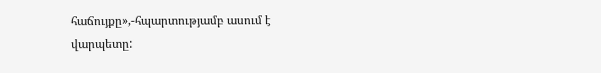հաճույքը»,-հպարտությամբ ասում է վարպետը: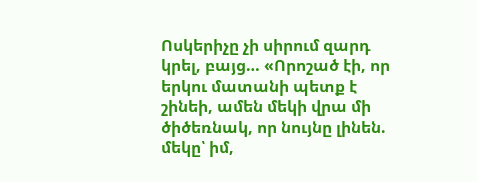Ոսկերիչը չի սիրում զարդ կրել, բայց… «Որոշած էի, որ երկու մատանի պետք է շինեի, ամեն մեկի վրա մի ծիծեռնակ, որ նույնը լինեն. մեկը՝ իմ,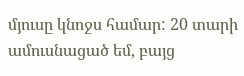մյուսը կնոջս համար: 20 տարի ամուսնացած եմ, բայց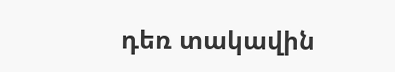դեռ տակավին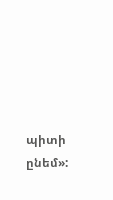պիտի ընեմ»: